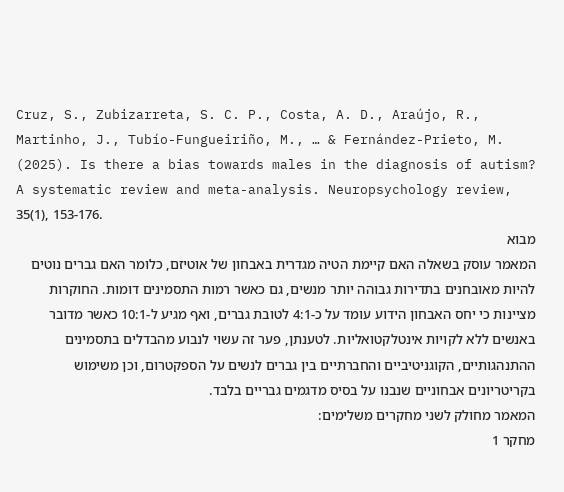Cruz, S., Zubizarreta, S. C. P., Costa, A. D., Araújo, R., Martinho, J., Tubío-Fungueiriño, M., … & Fernández-Prieto, M. (2025). Is there a bias towards males in the diagnosis of autism? A systematic review and meta-analysis. Neuropsychology review, 35(1), 153-176.
מבוא
המאמר עוסק בשאלה האם קיימת הטיה מגדרית באבחון של אוטיזם, כלומר האם גברים נוטים להיות מאובחנים בתדירות גבוהה יותר מנשים, גם כאשר רמות התסמינים דומות. החוקרות מציינות כי יחס האבחון הידוע עומד על כ-4:1 לטובת גברים, ואף מגיע ל-10:1 כאשר מדובר באנשים ללא לקויות אינטלקטואליות. לטענתן, פער זה עשוי לנבוע מהבדלים בתסמינים ההתנהגותיים, הקוגניטיביים והחברתיים בין גברים לנשים על הספקטרום, וכן משימוש בקריטריונים אבחוניים שנבנו על בסיס מדגמים גבריים בלבד.
המאמר מחולק לשני מחקרים משלימים:
מחקר 1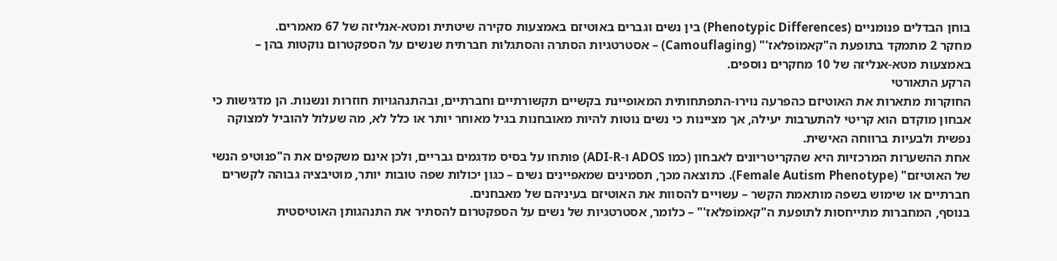בוחן הבדלים פנומניים (Phenotypic Differences) בין נשים וגברים באוטיזם באמצעות סקירה שיטתית ומטא-אנליזה של 67 מאמרים.
מחקר 2 מתמקד בתופעת ה"קאמוֹפלאז'" (Camouflaging) – אסטרטגיות הסתרה והסתגלות חברתית שנשים על הספקטרום נוקטות בהן – באמצעות מטא-אנליזה של 10 מחקרים נוספים.
הרקע התאורטי
החוקרות מתארות את האוטיזם כהפרעה נוירו-התפתחותית המאופיינת בקשיים תקשורתיים וחברתיים, ובהתנהגויות חוזרות ונשנות. הן מדגישות כי אבחון מוקדם הוא קריטי להתערבות יעילה, אך מציינות כי נשים נוטות להיות מאובחנות בגיל מאוחר יותר או כלל לא, מה שעלול להוביל למצוקה נפשית ולבעיות ברווחה האישית.
אחת ההשערות המרכזיות היא שהקריטריונים לאבחון (כמו ADOS ו-ADI-R) פותחו על בסיס מדגמים גבריים, ולכן אינם משקפים את ה"פנוטיפ הנשי של האוטיזם" (Female Autism Phenotype). כתוצאה מכך, תסמינים שמאפיינים נשים – כגון יכולות שפה טובות יותר, מוטיבציה גבוהה לקשרים חברתיים או שימוש בשפה מותאמת הקשר – עשויים להסוות את האוטיזם בעיניהם של מאבחנים.
בנוסף, המחברות מתייחסות לתופעת ה"קאמוֹפלאז'" – כלומר, אסטרטגיות של נשים על הספקטרום להסתיר את התנהגותן האוטיסטית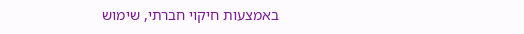באמצעות חיקוי חברתי, שימוש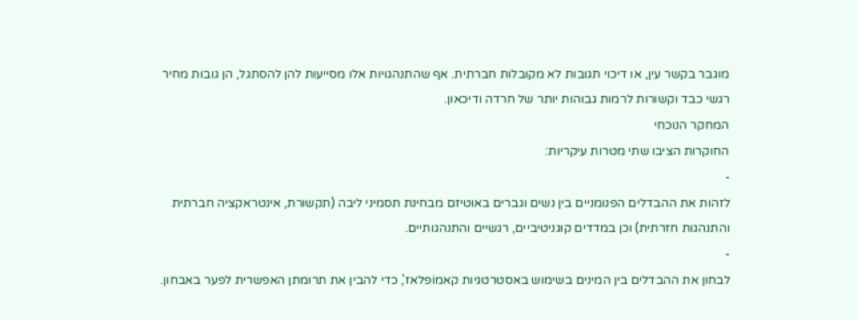מוגבר בקשר עין, או דיכוי תגובות לא מקובלות חברתית. אף שהתנהגויות אלו מסייעות להן להסתגל, הן גובות מחיר רגשי כבד וקשורות לרמות גבוהות יותר של חרדה ודיכאון.
המחקר הנוכחי
החוקרות הציבו שתי מטרות עיקריות:
-
לזהות את ההבדלים הפנומניים בין נשים וגברים באוטיזם מבחינת תסמיני ליבה (תקשורת, אינטראקציה חברתית והתנהגות חזרתית) וכן במדדים קוגניטיביים, רגשיים והתנהגותיים.
-
לבחון את ההבדלים בין המינים בשימוש באסטרטגיות קאמוֹפלאז', כדי להבין את תרומתן האפשרית לפער באבחון.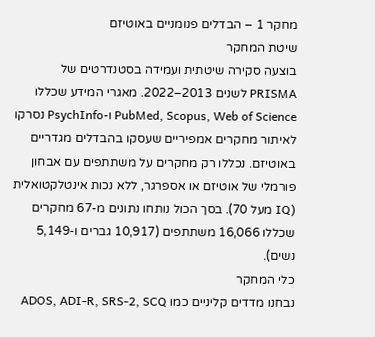מחקר 1 – הבדלים פנומניים באוטיזם
שיטת המחקר
בוצעה סקירה שיטתית ועמידה בסטנדרטים של PRISMA לשנים 2013–2022. מאגרי המידע שכללו PubMed, Scopus, Web of Science ו-PsychInfo נסרקו לאיתור מחקרים אמפיריים שעסקו בהבדלים מגדריים באוטיזם. נכללו רק מחקרים על משתתפים עם אבחון פורמלי של אוטיזם או אספרגר, ללא נכות אינטלקטואלית (IQ מעל 70). בסך הכול נותחו נתונים מ-67 מחקרים שכללו 16,066 משתתפים (10,917 גברים ו-5,149 נשים).
כלי המחקר
נבחנו מדדים קליניים כמו ADOS, ADI-R, SRS-2, SCQ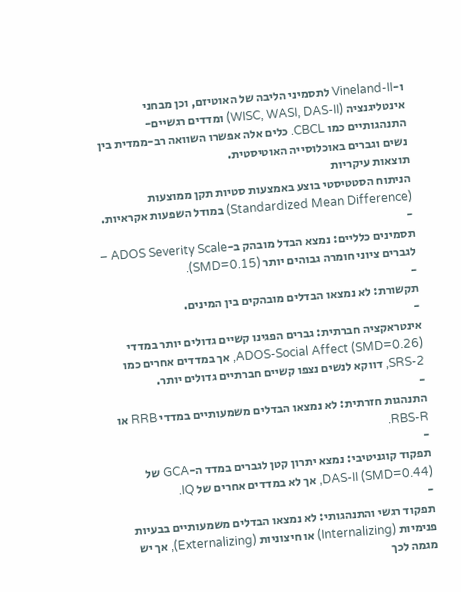ו-Vineland-II לתסמיני הליבה של האוטיזם, וכן מבחני אינטליגנציה (WISC, WASI, DAS-II) ומדדים רגשיים-התנהגותיים כמו CBCL. כלים אלה אפשרו השוואה רב-ממדית בין נשים וגברים באוכלוסייה האוטיסטית.
תוצאות עיקריות
הניתוח הסטטיסטי בוצע באמצעות סטיות תקן ממוצעות (Standardized Mean Difference) במודל השפעות אקראיות.
-
תסמינים כלליים: נמצא הבדל מובהק ב-ADOS Severity Scale – לגברים ציוני חומרה גבוהים יותר (SMD=0.15).
-
תקשורת: לא נמצאו הבדלים מובהקים בין המינים.
-
אינטראקציה חברתית: גברים הפגינו קשיים גדולים יותר במדדי ADOS-Social Affect (SMD=0.26), אך במדדים אחרים כמו SRS-2, דווקא לנשים נצפו קשיים חברתיים גדולים יותר.
-
התנהגות חזרתית: לא נמצאו הבדלים משמעותיים במדדי RRB או RBS-R.
-
תפקוד קוגניטיבי: נמצא יתרון קטן לגברים במדד ה-GCA של DAS-II (SMD=0.44), אך לא במדדים אחרים של IQ.
-
תפקוד רגשי והתנהגותי: לא נמצאו הבדלים משמעותיים בבעיות פנימיות (Internalizing) או חיצוניות (Externalizing), אך יש מגמה לכך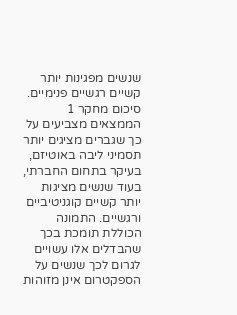שנשים מפגינות יותר קשיים רגשיים פנימיים.
סיכום מחקר 1
הממצאים מצביעים על כך שגברים מציגים יותר תסמיני ליבה באוטיזם, בעיקר בתחום החברתי, בעוד שנשים מציגות יותר קשיים קוגניטיביים ורגשיים. התמונה הכוללת תומכת בכך שהבדלים אלו עשויים לגרום לכך שנשים על הספקטרום אינן מזוהות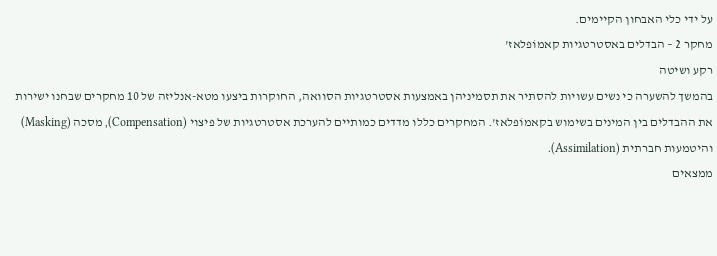על ידי כלי האבחון הקיימים.
מחקר 2 – הבדלים באסטרטגיות קאמוֹפלאז'
רקע ושיטה
בהמשך להשערה כי נשים עשויות להסתיר את תסמיניהן באמצעות אסטרטגיות הסוואה, החוקרות ביצעו מטא-אנליזה של 10 מחקרים שבחנו ישירות את ההבדלים בין המינים בשימוש בקאמוֹפלאז'. המחקרים כללו מדדים כמותיים להערכת אסטרטגיות של פיצוי (Compensation), מסכה (Masking) והיטמעות חברתית (Assimilation).
ממצאים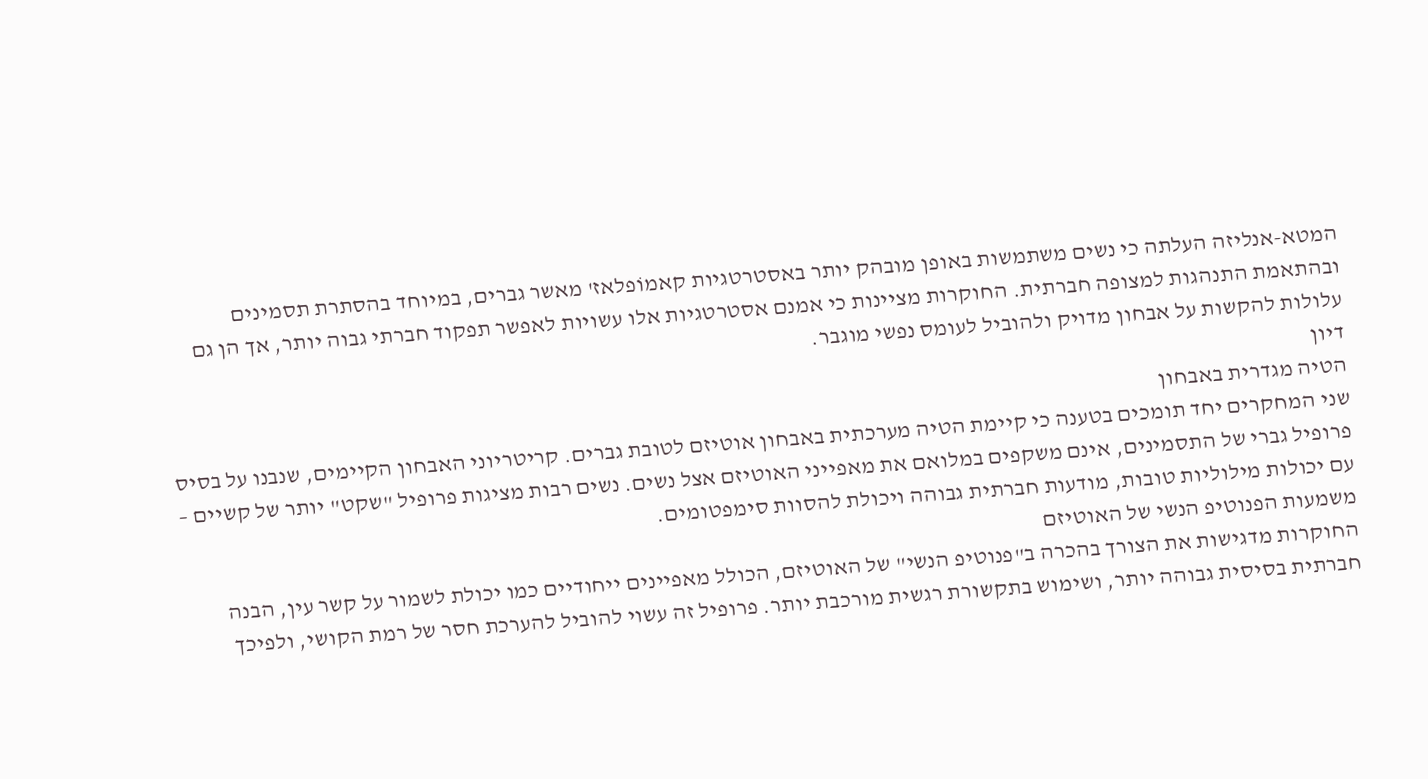המטא-אנליזה העלתה כי נשים משתמשות באופן מובהק יותר באסטרטגיות קאמוֹפלאז' מאשר גברים, במיוחד בהסתרת תסמינים ובהתאמת התנהגות למצופה חברתית. החוקרות מציינות כי אמנם אסטרטגיות אלו עשויות לאפשר תפקוד חברתי גבוה יותר, אך הן גם עלולות להקשות על אבחון מדויק ולהוביל לעומס נפשי מוגבר.
דיון
הטיה מגדרית באבחון
שני המחקרים יחד תומכים בטענה כי קיימת הטיה מערכתית באבחון אוטיזם לטובת גברים. קריטריוני האבחון הקיימים, שנבנו על בסיס פרופיל גברי של התסמינים, אינם משקפים במלואם את מאפייני האוטיזם אצל נשים. נשים רבות מציגות פרופיל "שקט" יותר של קשיים – עם יכולות מילוליות טובות, מודעות חברתית גבוהה ויכולת להסוות סימפטומים.
משמעות הפנוטיפ הנשי של האוטיזם
החוקרות מדגישות את הצורך בהכרה ב"פנוטיפ הנשי" של האוטיזם, הכולל מאפיינים ייחודיים כמו יכולת לשמור על קשר עין, הבנה חברתית בסיסית גבוהה יותר, ושימוש בתקשורת רגשית מורכבת יותר. פרופיל זה עשוי להוביל להערכת חסר של רמת הקושי, ולפיכך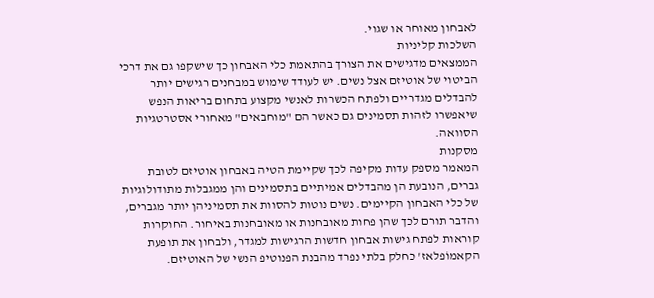לאבחון מאוחר או שגוי.
השלכות קליניות
הממצאים מדגישים את הצורך בהתאמת כלי האבחון כך שישקפו גם את דרכי הביטוי של אוטיזם אצל נשים. יש לעודד שימוש במבחנים רגישים יותר להבדלים מגדריים ולפתח הכשרות לאנשי מקצוע בתחום בריאות הנפש שיאפשרו לזהות תסמינים גם כאשר הם "מוחבאים" מאחורי אסטרטגיות הסוואה.
מסקנות
המאמר מספק עדות מקיפה לכך שקיימת הטיה באבחון אוטיזם לטובת גברים, הנובעת הן מהבדלים אמיתיים בתסמינים והן ממגבלות מתודולוגיות של כלי האבחון הקיימים. נשים נוטות להסוות את תסמיניהן יותר מגברים, והדבר תורם לכך שהן פחות מאובחנות או מאובחנות באיחור. החוקרות קוראות לפתח גישות אבחון חדשות הרגישות למגדר, ולבחון את תופעת הקאמוֹפלאז' כחלק בלתי נפרד מהבנת הפנוטיפ הנשי של האוטיזם.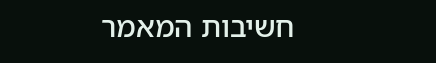חשיבות המאמר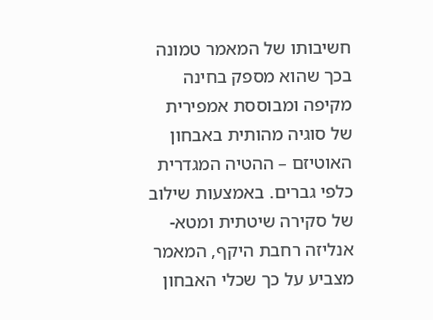חשיבותו של המאמר טמונה בכך שהוא מספק בחינה מקיפה ומבוססת אמפירית של סוגיה מהותית באבחון האוטיזם – ההטיה המגדרית כלפי גברים. באמצעות שילוב של סקירה שיטתית ומטא-אנליזה רחבת היקף, המאמר מצביע על כך שכלי האבחון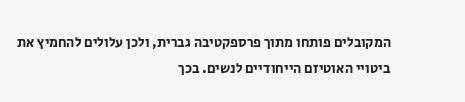המקובלים פותחו מתוך פרספקטיבה גברית, ולכן עלולים להחמיץ את ביטויי האוטיזם הייחודיים לנשים. בכך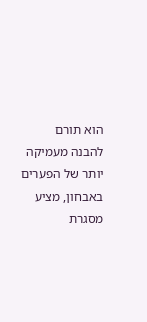הוא תורם להבנה מעמיקה יותר של הפערים באבחון, מציע מסגרת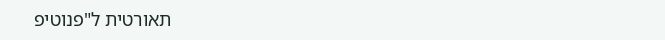תאורטית ל"פנוטיפ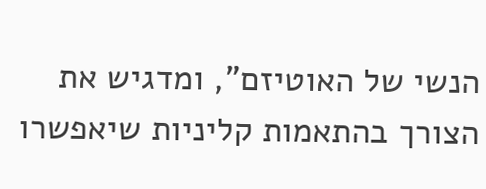הנשי של האוטיזם", ומדגיש את הצורך בהתאמות קליניות שיאפשרו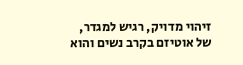זיהוי מדויק, רגיש למגדר, של אוטיזם בקרב נשים והוא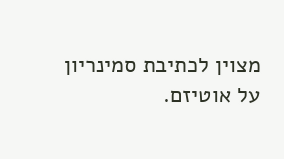מצוין לכתיבת סמינריון על אוטיזם.